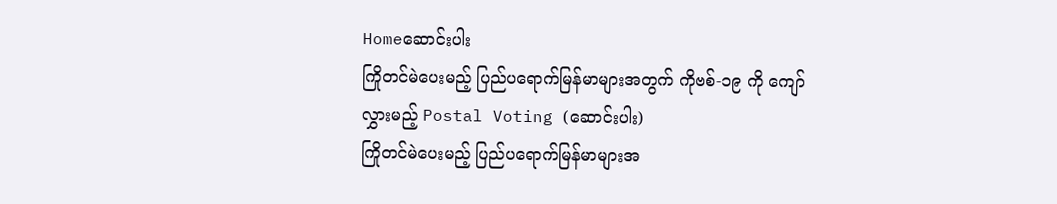Homeဆောင်းပါး
ကြိုတင်မဲပေးမည့် ပြည်ပရောက်မြန်မာများအတွက် ကိုဗစ်-၁၉ ကို ကျော်လွှားမည့် Postal Voting (ဆောင်းပါး)
ကြိုတင်မဲပေးမည့် ပြည်ပရောက်မြန်မာများအ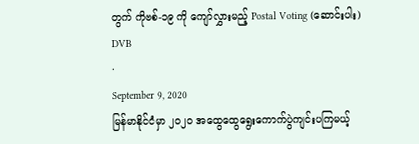တွက် ကိုဗစ်-၁၉ ကို ကျော်လွှားမည့် Postal Voting (ဆောင်းပါး)
DVB
·
September 9, 2020
မြန်မာနိုင်ငံမှာ ၂၀၂၀ အထွေထွေရွေးကောက်ပွဲကျင်းပကြမယ့်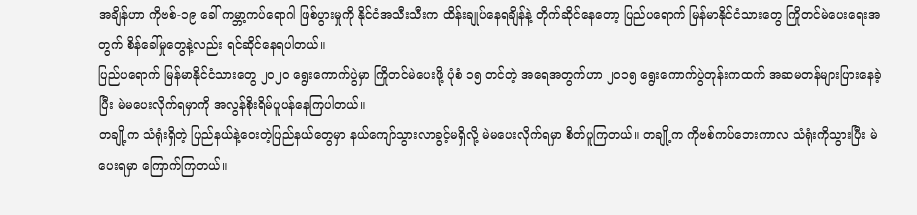အချိန်ဟာ ကိုဗစ်-၁၉ ခေါ် ကမ္ဘာ့ကပ်ရောဂါ ဖြစ်ပွားမှုကို နိုင်ငံအသီးသီးက ထိန်းချုပ်နေရချိန်နဲ့ တိုက်ဆိုင်နေတော့ ပြည်ပရောက် မြန်မာနိုင်ငံသားတွေ ကြိုတင်မဲပေးရေးအတွက် စိန်ခေါ်မှုတွေနဲ့လည်း ရင်ဆိုင်နေရပါတယ်။
ပြည်ပရောက် မြန်မာနိုင်ငံသားတွေ ၂၀၂၀ ရွေးကောက်ပွဲမှာ ကြိုတင်မဲပေးဖို့ ပုံစံ ၁၅ တင်တဲ့ အရေအတွက်ဟာ ၂၀၁၅ ရွေးကောက်ပွဲတုန်းကထက် အဆမတန်များပြားနေခဲ့ပြီး မဲမပေးလိုက်ရမှာကို အလွန်စိုးရိမ်ပူပန်နေကြပါတယ်။
တချို့က သံရုံးရှိတဲ့ ပြည်နယ်နဲ့ဝေးတဲ့ပြည်နယ်တွေမှာ နယ်ကျော်သွားလာခွင့်မရှိလို့ မဲမပေးလိုက်ရမှာ စိတ်ပူကြတယ်။ တချို့က ကိုဗစ်ကပ်ဘေးကာလ သံရုံးကိုသွားပြီး မဲပေးရမှာ ကြောက်ကြတယ်။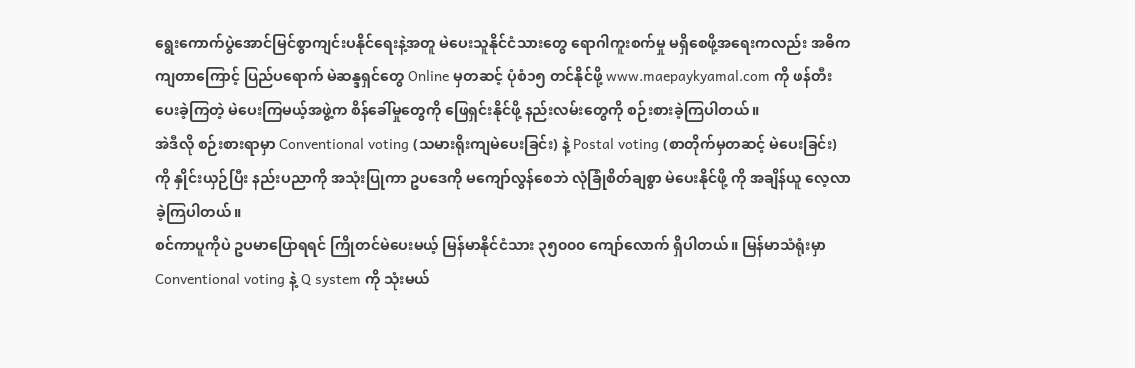ရွေးကောက်ပွဲအောင်မြင်စွာကျင်းပနိုင်ရေးနဲ့အတူ မဲပေးသူနိုင်ငံသားတွေ ရောဂါကူးစက်မှု မရှိစေဖို့အရေးကလည်း အဓိကကျတာကြောင့် ပြည်ပရောက် မဲဆန္ဒရှင်တွေ Online မှတဆင့် ပုံစံ၁၅ တင်နိုင်ဖို့ www.maepaykyamal.com ကို ဖန်တီးပေးခဲ့ကြတဲ့ မဲပေးကြမယ့်အဖွဲ့က စိန်ခေါ်မှုတွေကို ဖြေရှင်းနိုင်ဖို့ နည်းလမ်းတွေကို စဉ်းစားခဲ့ကြပါတယ်။
အဲဒီလို စဉ်းစားရာမှာ Conventional voting (သမားရိုးကျမဲပေးခြင်း) နဲ့ Postal voting (စာတိုက်မှတဆင့် မဲပေးခြင်း) ကို နှိုင်းယှဉ်ပြီး နည်းပညာကို အသုံးပြုကာ ဥပဒေကို မကျော်လွန်စေဘဲ လုံခြုံစိတ်ချစွာ မဲပေးနိုင်ဖို့ ကို အချိန်ယူ လေ့လာခဲ့ကြပါတယ်။
စင်ကာပူကိုပဲ ဥပမာပြောရရင် ကြိုတင်မဲပေးမယ့် မြန်မာနိုင်ငံသား ၃၅၀၀၀ ကျော်လောက် ရှိပါတယ်။ မြန်မာသံရုံးမှာ Conventional voting နဲ့ Q system ကို သုံးမယ်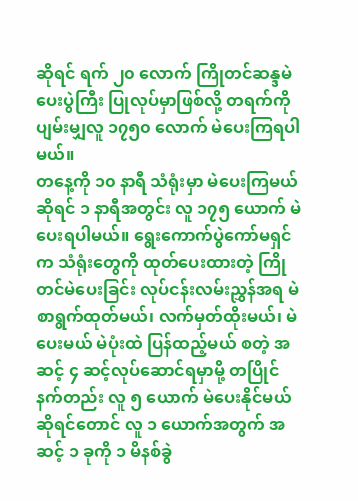ဆိုရင် ရက် ၂၀ လောက် ကြိုတင်ဆန္ဒမဲပေးပွဲကြီး ပြုလုပ်မှာဖြစ်လို့ တရက်ကို ပျမ်းမျှလူ ၁၇၅၀ လောက် မဲပေးကြရပါမယ်။
တနေ့ကို ၁၀ နာရီ သံရုံးမှာ မဲပေးကြမယ်ဆိုရင် ၁ နာရီအတွင်း လူ ၁၇၅ ယောက် မဲပေးရပါမယ်။ ရွေးကောက်ပွဲကော်မရှင်က သံရုံးတွေကို ထုတ်ပေးထားတဲ့ ကြိုတင်မဲပေးခြင်း လုပ်ငန်းလမ်းညွှန်အရ မဲစာရွက်ထုတ်မယ်၊ လက်မှတ်ထိုးမယ်၊ မဲပေးမယ် မဲပုံးထဲ ပြန်ထည့်မယ် စတဲ့ အဆင့် ၄ ဆင့်လုပ်ဆောင်ရမှာမို့ တပြိုင်နက်တည်း လူ ၅ ယောက် မဲပေးနိုင်မယ်ဆိုရင်တောင် လူ ၁ ယောက်အတွက် အဆင့် ၁ ခုကို ၁ မိနစ်ခွဲ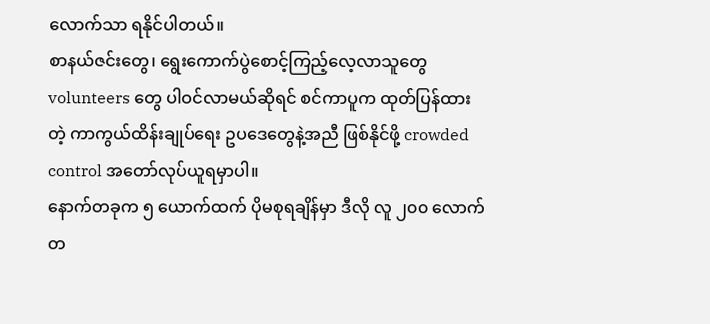လောက်သာ ရနိုင်ပါတယ်။
စာနယ်ဇင်းတွေ၊ ရွေးကောက်ပွဲစောင့်ကြည့်လေ့လာသူတွေ volunteers တွေ ပါဝင်လာမယ်ဆိုရင် စင်ကာပူက ထုတ်ပြန်ထားတဲ့ ကာကွယ်ထိန်းချုပ်ရေး ဥပဒေတွေနဲ့အညီ ဖြစ်နိုင်ဖို့ crowded control အတော်လုပ်ယူရမှာပါ။
နောက်တခုက ၅ ယောက်ထက် ပိုမစုရချိန်မှာ ဒီလို လူ ၂၀၀ လောက် တ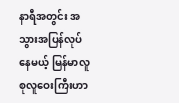နာရီအတွင်း အသွားအပြန်လုပ်နေမယ့် မြန်မာလူစုလူဝေးကြီးဟာ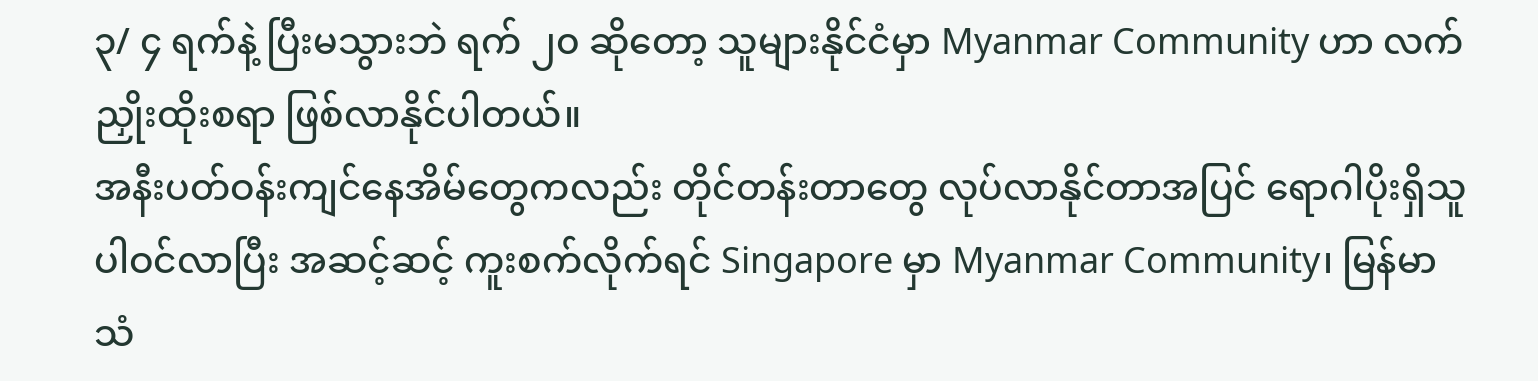၃/ ၄ ရက်နဲ့ ပြီးမသွားဘဲ ရက် ၂၀ ဆိုတော့ သူများနိုင်ငံမှာ Myanmar Community ဟာ လက်ညှိုးထိုးစရာ ဖြစ်လာနိုင်ပါတယ်။
အနီးပတ်ဝန်းကျင်နေအိမ်တွေကလည်း တိုင်တန်းတာတွေ လုပ်လာနိုင်တာအပြင် ရောဂါပိုးရှိသူ ပါဝင်လာပြီး အဆင့်ဆင့် ကူးစက်လိုက်ရင် Singapore မှာ Myanmar Community၊ မြန်မာသံ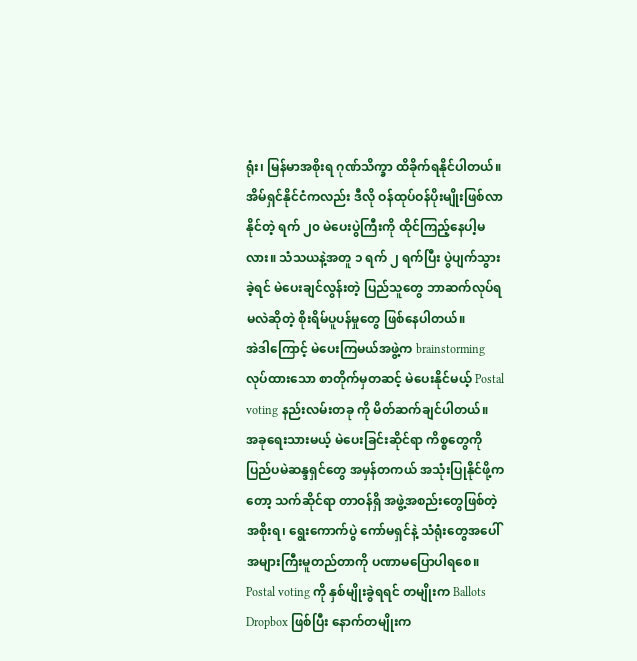ရုံး၊ မြန်မာအစိုးရ ဂုဏ်သိက္ခာ ထိခိုက်ရနိုင်ပါတယ်။
အိမ်ရှင်နိုင်ငံကလည်း ဒီလို ဝန်ထုပ်ဝန်ပိုးမျိုးဖြစ်လာနိုင်တဲ့ ရက် ၂၀ မဲပေးပွဲကြီးကို ထိုင်ကြည့်နေပါ့မလား။ သံသယနဲ့အတူ ၁ ရက် ၂ ရက်ပြီး ပွဲပျက်သွားခဲ့ရင် မဲပေးချင်လွန်းတဲ့ ပြည်သူတွေ ဘာဆက်လုပ်ရမလဲဆိုတဲ့ စိုးရိမ်ပူပန်မှုတွေ ဖြစ်နေပါတယ်။
အဲဒါကြောင့် မဲပေးကြမယ်အဖွဲ့က brainstorming လုပ်ထားသော စာတိုက်မှတဆင့် မဲပေးနိုင်မယ့် Postal voting နည်းလမ်းတခု ကို မိတ်ဆက်ချင်ပါတယ်။
အခုရေးသားမယ့် မဲပေးခြင်းဆိုင်ရာ ကိစ္စတွေကို ပြည်ပမဲဆန္ဒရှင်တွေ အမှန်တကယ် အသုံးပြုနိုင်ဖို့ကတော့ သက်ဆိုင်ရာ တာဝန်ရှိ အဖွဲ့အစည်းတွေဖြစ်တဲ့ အစိုးရ၊ ရွေးကောက်ပွဲ ကော်မရှင်နဲ့ သံရုံးတွေအပေါ် အများကြီးမူတည်တာကို ပဏာမပြောပါရစေ။
Postal voting ကို နှစ်မျိုးခွဲရရင် တမျိုးက Ballots Dropbox ဖြစ်ပြီး နောက်တမျိုးက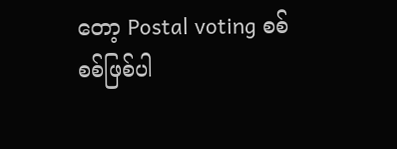တော့ Postal voting စစ်စစ်ဖြစ်ပါ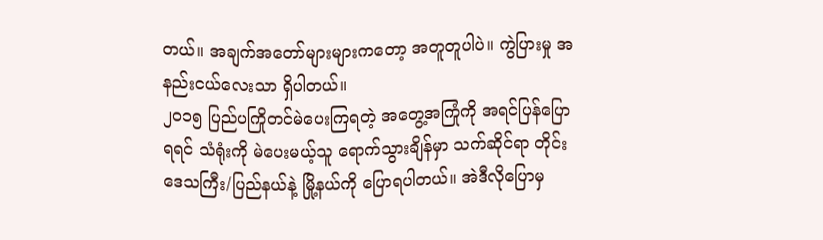တယ်။ အချက်အတော်များများကတော့ အတူတူပါပဲ။ ကွဲပြားမှု အနည်းငယ်လေးသာ ရှိပါတယ်။
၂၀၁၅ ပြည်ပကြိုတင်မဲပေးကြရတဲ့ အတွေ့အကြုံကို အရင်ပြန်ပြောရရင် သံရုံးကို မဲပေးမယ့်သူ ရောက်သွားချိန်မှာ သက်ဆိုင်ရာ တိုင်းဒေသကြီး/ပြည်နယ်နဲ့ မြို့နယ်ကို ပြောရပါတယ်။ အဲဒီလိုပြောမှ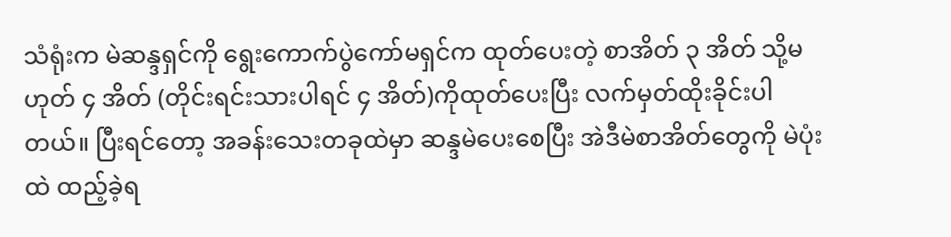သံရုံးက မဲဆန္ဒရှင်ကို ရွေးကောက်ပွဲကော်မရှင်က ထုတ်ပေးတဲ့ စာအိတ် ၃ အိတ် သို့မဟုတ် ၄ အိတ် (တိုင်းရင်းသားပါရင် ၄ အိတ်)ကိုထုတ်ပေးပြီး လက်မှတ်ထိုးခိုင်းပါတယ်။ ပြီးရင်တော့ အခန်းသေးတခုထဲမှာ ဆန္ဒမဲပေးစေပြီး အဲဒီမဲစာအိတ်တွေကို မဲပုံးထဲ ထည့်ခဲ့ရ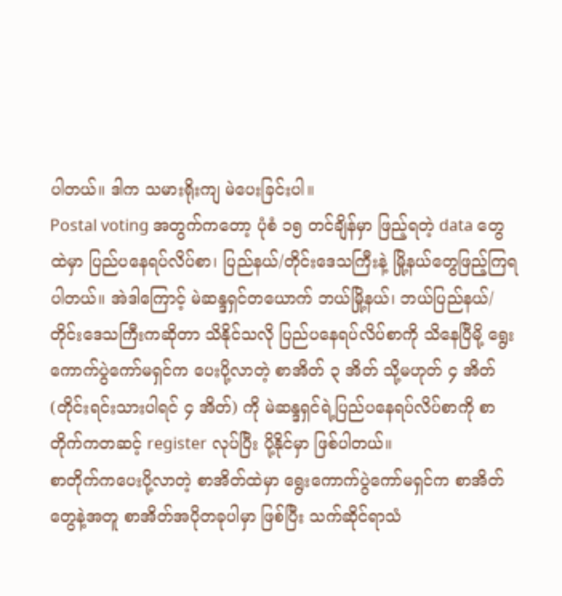ပါတယ်။ ဒါက သမားရိုးကျ မဲပေးခြင်းပါ။
Postal voting အတွက်ကတော့ ပုံစံ ၁၅ တင်ချိန်မှာ ဖြည့်ရတဲ့ data တွေထဲမှာ ပြည်ပနေရပ်လိပ်စာ၊ ပြည်နယ်/တိုင်းဒေသကြီးနဲ့ မြို့နယ်တွေဖြည့်ကြရပါတယ်။ အဲဒါကြောင့် မဲဆန္ဒရှင်တယောက် ဘယ်မြို့နယ်၊ ဘယ်ပြည်နယ်/တိုင်းဒေသကြီးကဆိုတာ သိနိုင်သလို ပြည်ပနေရပ်လိပ်စာကို သိနေပြီမို့ ရွေးကောက်ပွဲကော်မရှင်က ပေးပို့လာတဲ့ စာအိတ် ၃ အိတ် သို့မဟုတ် ၄ အိတ် (တိုင်းရင်းသားပါရင် ၄ အိတ်) ကို မဲဆန္ဒရှင်ရဲ့ပြည်ပနေရပ်လိပ်စာကို စာတိုက်ကတဆင့် register လုပ်ပြီး ပို့နိုင်မှာ ဖြစ်ပါတယ်။
စာတိုက်ကပေးပို့လာတဲ့ စာအိတ်ထဲမှာ ရွေးကောက်ပွဲကော်မရှင်က စာအိတ်တွေနဲ့အတူ စာအိတ်အပိုတခုပါမှာ ဖြစ်ပြီး သက်ဆိုင်ရာသံ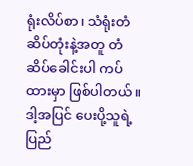ရုံးလိပ်စာ၊ သံရုံးတံဆိပ်တုံးနဲ့အတူ တံဆိပ်ခေါင်းပါ ကပ်ထားမှာ ဖြစ်ပါတယ်။ ဒါ့အပြင် ပေးပို့သူရဲ့ ပြည်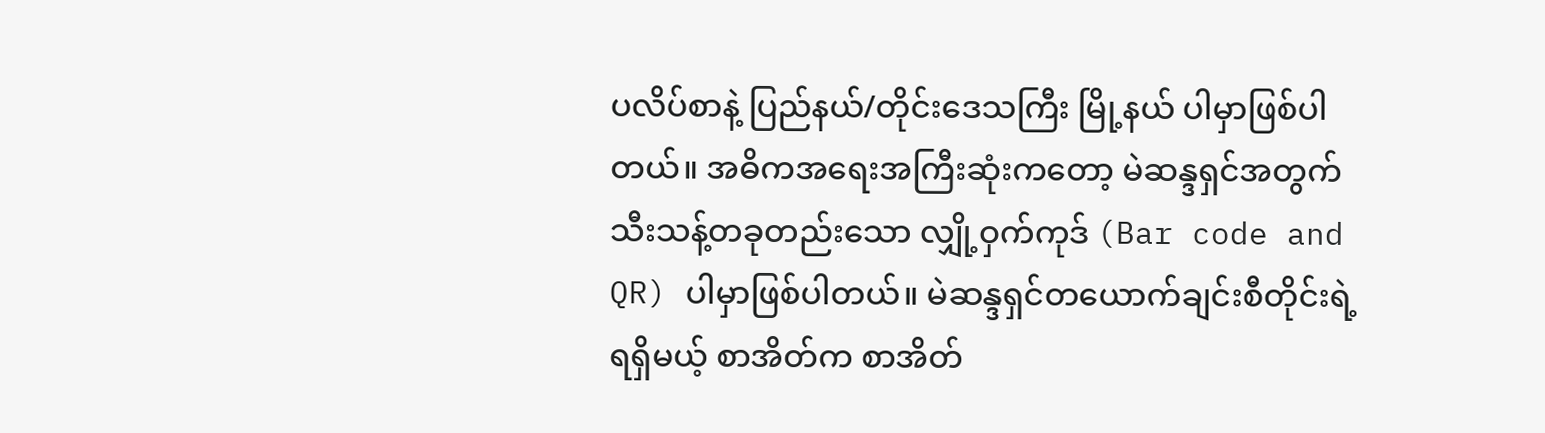ပလိပ်စာနဲ့ ပြည်နယ်/တိုင်းဒေသကြီး မြို့နယ် ပါမှာဖြစ်ပါတယ်။ အဓိကအရေးအကြီးဆုံးကတော့ မဲဆန္ဒရှင်အတွက် သီးသန့်တခုတည်းသော လျှို့ဝှက်ကုဒ် (Bar code and QR) ပါမှာဖြစ်ပါတယ်။ မဲဆန္ဒရှင်တယောက်ချင်းစီတိုင်းရဲ့ ရရှိမယ့် စာအိတ်က စာအိတ်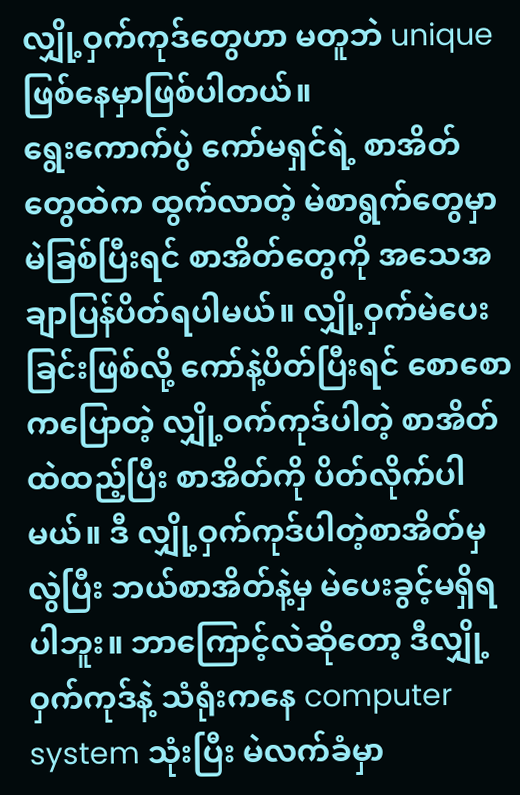လျှို့ဝှက်ကုဒ်တွေဟာ မတူဘဲ unique ဖြစ်နေမှာဖြစ်ပါတယ်။
ရွေးကောက်ပွဲ ကော်မရှင်ရဲ့ စာအိတ်တွေထဲက ထွက်လာတဲ့ မဲစာရွက်တွေမှာ မဲခြစ်ပြီးရင် စာအိတ်တွေကို အသေအချာပြန်ပိတ်ရပါမယ်။ လျှို့ဝှက်မဲပေးခြင်းဖြစ်လို့ ကော်နဲ့ပိတ်ပြီးရင် စောစောကပြောတဲ့ လျှို့ဝက်ကုဒ်ပါတဲ့ စာအိတ်ထဲထည့်ပြီး စာအိတ်ကို ပိတ်လိုက်ပါမယ်။ ဒီ လျှို့ဝှက်ကုဒ်ပါတဲ့စာအိတ်မှလွဲပြီး ဘယ်စာအိတ်နဲ့မှ မဲပေးခွင့်မရှိရပါဘူး။ ဘာကြောင့်လဲဆိုတော့ ဒီလျှို့ဝှက်ကုဒ်နဲ့ သံရုံးကနေ computer system သုံးပြီး မဲလက်ခံမှာ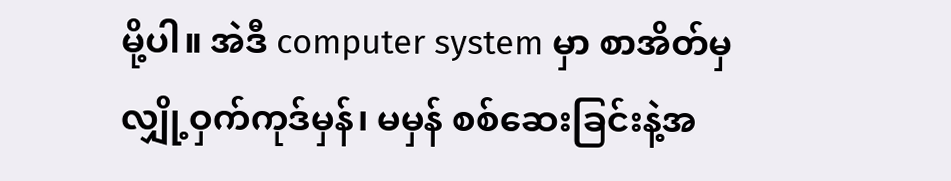မို့ပါ။ အဲဒီ computer system မှာ စာအိတ်မှ လျှို့ဝှက်ကုဒ်မှန်၊ မမှန် စစ်ဆေးခြင်းနဲ့အ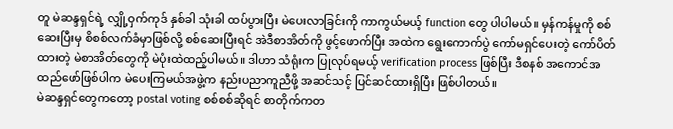တူ မဲဆန္ဒရှင်ရဲ့ လျှို့ဝှက်ကုဒ် နှစ်ခါ သုံးခါ ထပ်ပွားပြီး မဲပေးလာခြင်းကို ကာကွယ်မယ့် function တွေ ပါပါမယ်။ မှန်ကန်မှုကို စစ်ဆေးပြီးမှ စိစစ်လက်ခံမှာဖြစ်လို့ စစ်ဆေးပြီးရင် အဲဒီစာအိတ်ကို ဖွင့်ဖောက်ပြီး အထဲက ရွေးကောက်ပွဲ ကော်မရှင်ပေးတဲ့ ကော်ပိတ်ထားတဲ့ မဲစာအိတ်တွေကို မဲပုံးထဲထည့်ပါမယ်။ ဒါဟာ သံရုံးက ပြုလုပ်ရမယ့် verification process ဖြစ်ပြီး ဒီစနစ် အကောင်အထည်ဖော်ဖြစ်ပါက မဲပေးကြမယ်အဖွဲ့က နည်းပညာကူညီဖို့ အဆင်သင့် ပြင်ဆင်ထားရှိပြီး ဖြစ်ပါတယ်။
မဲဆန္ဒရှင်တွေကတော့ postal voting စစ်စစ်ဆိုရင် စာတိုက်ကတ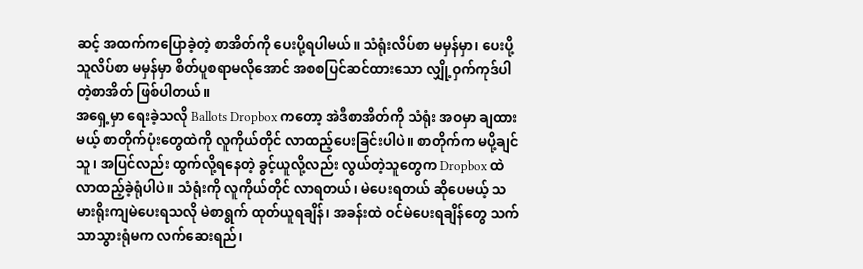ဆင့် အထက်ကပြောခဲ့တဲ့ စာအိတ်ကို ပေးပို့ရပါမယ်။ သံရုံးလိပ်စာ မမှန်မှာ၊ ပေးပို့သူလိပ်စာ မမှန်မှာ စိတ်ပူစရာမလိုအောင် အစစပြင်ဆင်ထားသော လျှို့ဝှက်ကုဒ်ပါတဲ့စာအိတ် ဖြစ်ပါတယ်။
အရှေ့မှာ ရေးခဲ့သလို Ballots Dropbox ကတော့ အဲဒီစာအိတ်ကို သံရုံး အဝမှာ ချထားမယ့် စာတိုက်ပုံးတွေထဲကို လူကိုယ်တိုင် လာထည့်ပေးခြင်းပါပဲ။ စာတိုက်က မပို့ချင်သူ၊ အပြင်လည်း ထွက်လို့ရနေတဲ့ ခွင့်ယူလို့လည်း လွယ်တဲ့သူတွေက Dropbox ထဲ လာထည့်ခဲ့ရုံပါပဲ။ သံရုံးကို လူကိုယ်တိုင် လာရတယ်၊ မဲပေးရတယ် ဆိုပေမယ့် သမားရိုးကျမဲပေးရသလို မဲစာရွက် ထုတ်ယူရချိန်၊ အခန်းထဲ ဝင်မဲပေးရချိန်တွေ သက်သာသွားရုံမက လက်ဆေးရည်၊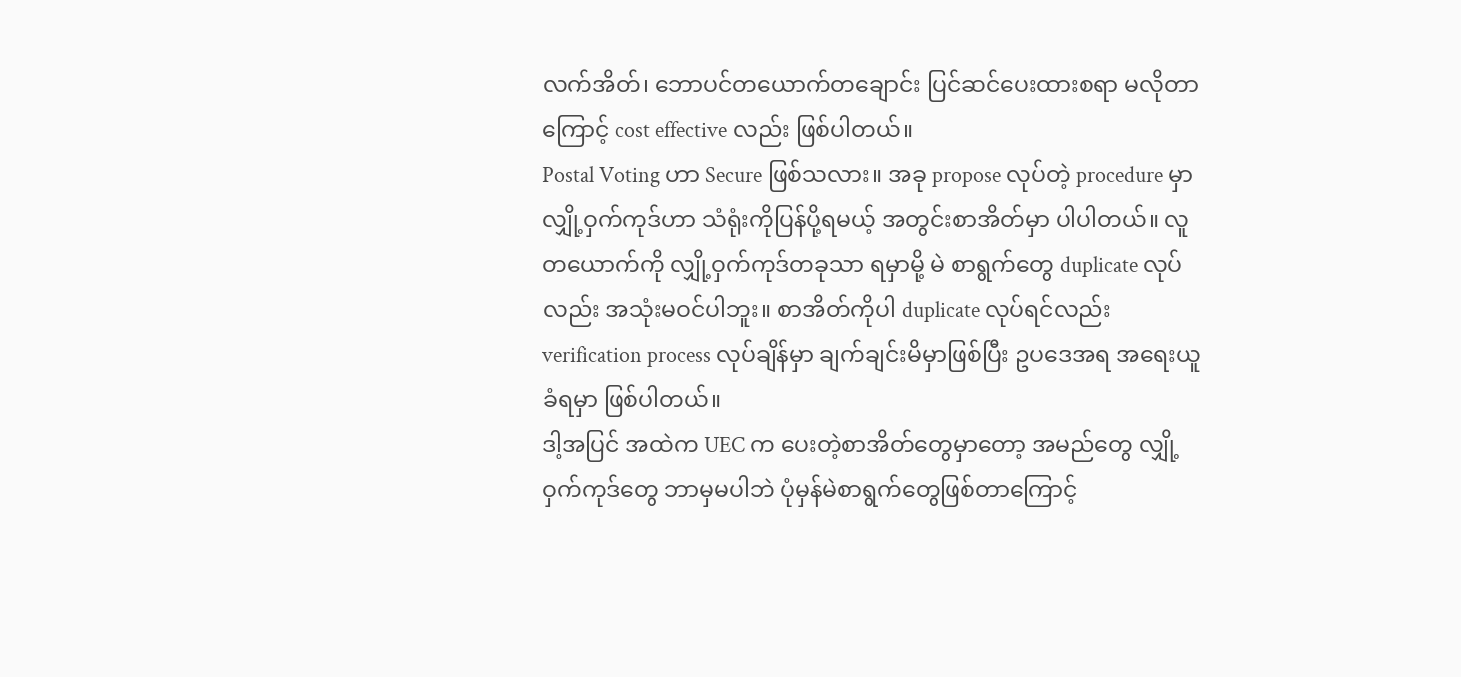လက်အိတ်၊ ဘောပင်တယောက်တချောင်း ပြင်ဆင်ပေးထားစရာ မလိုတာကြောင့် cost effective လည်း ဖြစ်ပါတယ်။
Postal Voting ဟာ Secure ဖြစ်သလား။ အခု propose လုပ်တဲ့ procedure မှာ လျှို့ဝှက်ကုဒ်ဟာ သံရုံးကိုပြန်ပို့ရမယ့် အတွင်းစာအိတ်မှာ ပါပါတယ်။ လူတယောက်ကို လျှို့ဝှက်ကုဒ်တခုသာ ရမှာမို့ မဲ စာရွက်တွေ duplicate လုပ်လည်း အသုံးမဝင်ပါဘူး။ စာအိတ်ကိုပါ duplicate လုပ်ရင်လည်း verification process လုပ်ချိန်မှာ ချက်ချင်းမိမှာဖြစ်ပြီး ဥပဒေအရ အရေးယူခံရမှာ ဖြစ်ပါတယ်။
ဒါ့အပြင် အထဲက UEC က ပေးတဲ့စာအိတ်တွေမှာတော့ အမည်တွေ လျှို့ဝှက်ကုဒ်တွေ ဘာမှမပါဘဲ ပုံမှန်မဲစာရွက်တွေဖြစ်တာကြောင့်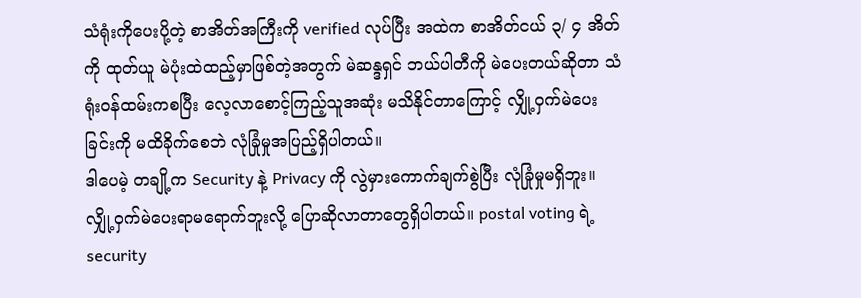သံရုံးကိုပေးပို့တဲ့ စာအိတ်အကြီးကို verified လုပ်ပြီး အထဲက စာအိတ်ငယ် ၃/ ၄ အိတ်ကို ထုတ်ယူ မဲပုံးထဲထည့်မှာဖြစ်တဲ့အတွက် မဲဆန္ဒရှင် ဘယ်ပါတီကို မဲပေးတယ်ဆိုတာ သံရုံးဝန်ထမ်းကစပြီး လေ့လာစောင့်ကြည့်သူအဆုံး မသိနိုင်တာကြောင့် လျှို့ဝှက်မဲပေးခြင်းကို မထိခိုက်စေဘဲ လုံခြုံမှုအပြည့်ရှိပါတယ်။
ဒါပေမဲ့ တချို့က Security နဲ့ Privacy ကို လွဲမှားကောက်ချက်စွဲပြီး လုံခြုံမှုမရှိဘူး။ လျှို့ဝှက်မဲပေးရာမရောက်ဘူးလို့ ပြောဆိုလာတာတွေရှိပါတယ်။ postal voting ရဲ့ security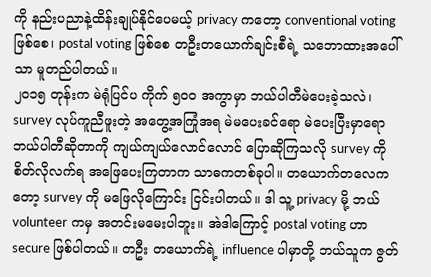ကို နည်းပညာနဲ့ထိန်းချုပ်နိုင်ပေမယ့် privacy ကတော့ conventional voting ဖြစ်စေ၊ postal voting ဖြစ်စေ တဦးတယောက်ချင်းစီရဲ့ သဘောထားအပေါ်သာ မူတည်ပါတယ်။
၂၀၁၅ တုန်းက မဲရုံပြင်ပ ကိုက် ၅၀၀ အကွာမှာ ဘယ်ပါတီမဲပေးခဲ့သလဲ၊ survey လုပ်ကူညီဖူးတဲ့ အတွေ့အကြုံအရ မဲမပေးခင်ရော မဲပေးပြီးမှာရော ဘယ်ပါတီဆိုတာကို ကျယ်ကျယ်လောင်လောင် ပြောဆိုကြသလို survey ကို စိတ်လိုလက်ရ အဖြေပေးကြတာက သာဓကတစ်ခုပါ။ တယောက်တလေကတော့ survey ကို မဖြေလိုကြောင်း ငြင်းပါတယ်။ ဒါ သူ့ privacy မို့ ဘယ် volunteer ကမှ အတင်းမမေးပါဘူး။ အဲဒါကြောင့် postal voting ဟာ secure ဖြစ်ပါတယ်။ တဦး တယောက်ရဲ့ influence ပါမှာတို့ ဘယ်သူက ဇွတ်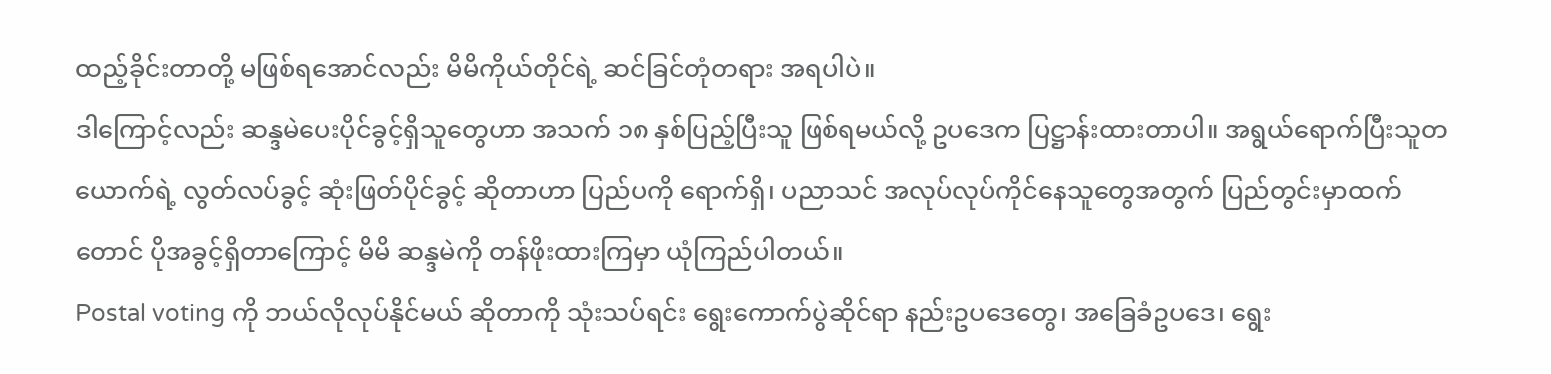ထည့်ခိုင်းတာတို့ မဖြစ်ရအောင်လည်း မိမိကိုယ်တိုင်ရဲ့ ဆင်ခြင်တုံတရား အရပါပဲ။
ဒါကြောင့်လည်း ဆန္ဒမဲပေးပိုင်ခွင့်ရှိသူတွေဟာ အသက် ၁၈ နှစ်ပြည့်ပြီးသူ ဖြစ်ရမယ်လို့ ဥပဒေက ပြဋ္ဌာန်းထားတာပါ။ အရွယ်ရောက်ပြီးသူတယောက်ရဲ့ လွတ်လပ်ခွင့် ဆုံးဖြတ်ပိုင်ခွင့် ဆိုတာဟာ ပြည်ပကို ရောက်ရှိ၊ ပညာသင် အလုပ်လုပ်ကိုင်နေသူတွေအတွက် ပြည်တွင်းမှာထက်တောင် ပိုအခွင့်ရှိတာကြောင့် မိမိ ဆန္ဒမဲကို တန်ဖိုးထားကြမှာ ယုံကြည်ပါတယ်။
Postal voting ကို ဘယ်လိုလုပ်နိုင်မယ် ဆိုတာကို သုံးသပ်ရင်း ရွေးကောက်ပွဲဆိုင်ရာ နည်းဥပဒေတွေ၊ အခြေခံဥပဒေ၊ ရွေး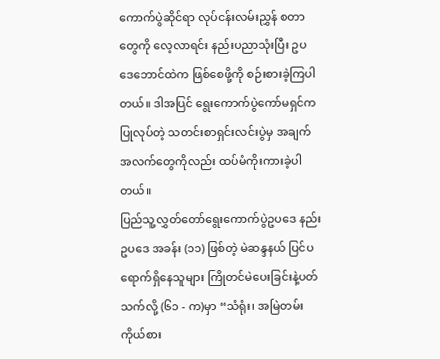ကောက်ပွဲဆိုင်ရာ လုပ်ငန်းလမ်းညွှန် စတာတွေကို လေ့လာရင်း နည်းပညာသုံးပြီး ဥပဒေဘောင်ထဲက ဖြစ်စေဖို့ကို စဉ်းစားခဲ့ကြပါတယ်။ ဒါအပြင် ရွေးကောက်ပွဲကော်မရှင်က ပြုလုပ်တဲ့ သတင်းစာရှင်းလင်းပွဲမှ အချက်အလက်တွေကိုလည်း ထပ်မံကိုးကားခဲ့ပါတယ်။
ပြည်သူ့လွှတ်တော်ရွေးကောက်ပွဲဥပဒေ နည်းဥပဒေ အခန်း (၁၁) ဖြစ်တဲ့ မဲဆန္ဒနယ် ပြင်ပရောက်ရှိနေသူများ ကြိုတင်မဲပေးခြင်းနဲ့ပတ်သက်လို့ (၆၁ - က)မှာ “သံရုံး၊ အမြဲတမ်းကိုယ်စား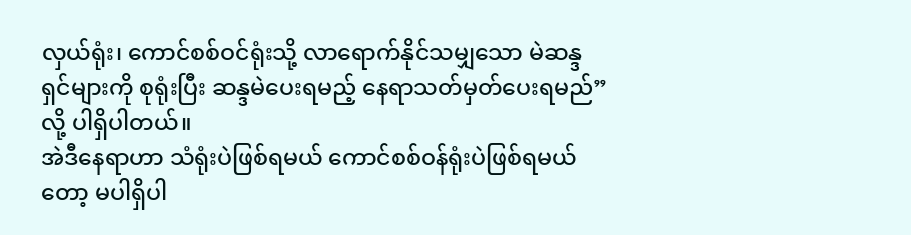လှယ်ရုံး၊ ကောင်စစ်ဝင်ရုံးသို့ လာရောက်နိုင်သမျှသော မဲဆန္ဒရှင်များကို စုရုံးပြီး ဆန္ဒမဲပေးရမည့် နေရာသတ်မှတ်ပေးရမည်” လို့ ပါရှိပါတယ်။
အဲဒီနေရာဟာ သံရုံးပဲဖြစ်ရမယ် ကောင်စစ်ဝန်ရုံးပဲဖြစ်ရမယ်တော့ မပါရှိပါ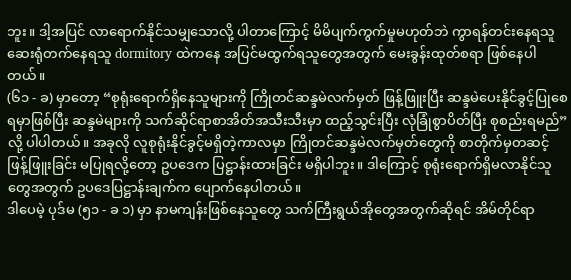ဘူး။ ဒါ့အပြင် လာရောက်နိုင်သမျှသောလို့ ပါတာကြောင့် မိမိပျက်ကွက်မှုမဟုတ်ဘဲ ကွာရန်တင်းနေရသူ ဆေးရုံတက်နေရသူ dormitory ထဲကနေ အပြင်မထွက်ရသူတွေအတွက် မေးခွန်းထုတ်စရာ ဖြစ်နေပါတယ်။
(၆၁ - ခ) မှာတော့ “စုရုံးရောက်ရှိနေသူများကို ကြိုတင်ဆန္ဒမဲလက်မှတ် ဖြန့်ဖြူးပြီး ဆန္ဒမဲပေးနိုင်ခွင့်ပြုစေရမှာဖြစ်ပြီး ဆန္ဒမဲများကို သက်ဆိုင်ရာစာအိတ်အသီးသီးမှာ ထည့်သွင်းပြီး လုံခြုံစွာပိတ်ပြီး စုစည်းရမည်” လို့ ပါပါတယ်။ အခုလို လူစုရုံးနိုင်ခွင့်မရှိတဲ့ကာလမှာ ကြိုတင်ဆန္ဒမဲလက်မှတ်တွေကို စာတိုက်မှတဆင့် ဖြန့်ဖြူးခြင်း မပြုရလို့တော့ ဥပဒေက ပြဋ္ဌာန်းထားခြင်း မရှိပါဘူး။ ဒါကြောင့် စုရုံးရောက်ရှိမလာနိုင်သူတွေအတွက် ဥပဒေပြဋ္ဌာန်းချက်က ပျောက်နေပါတယ်။
ဒါပေမဲ့ ပုဒ်မ (၅၁ - ခ ၁) မှာ နာမကျန်းဖြစ်နေသူတွေ သက်ကြီးရွယ်အိုတွေအတွက်ဆိုရင် အိမ်တိုင်ရာ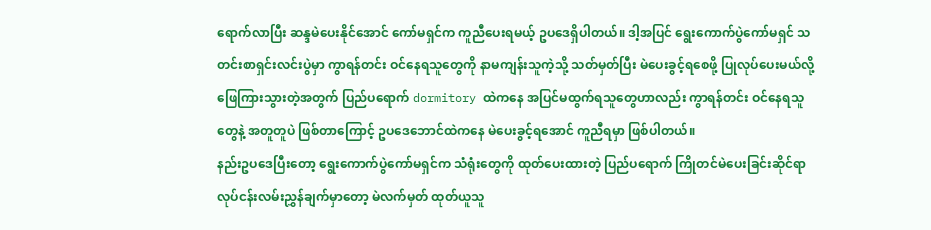ရောက်လာပြီး ဆန္ဒမဲပေးနိုင်အောင် ကော်မရှင်က ကူညီပေးရမယ့် ဥပဒေရှိပါတယ်။ ဒါ့အပြင် ရွေးကောက်ပွဲကော်မရှင် သတင်းစာရှင်းလင်းပွဲမှာ ကွာရန်တင်း ဝင်နေရသူတွေကို နာမကျန်းသူကဲ့သို့ သတ်မှတ်ပြီး မဲပေးခွင့်ရစေဖို့ ပြုလုပ်ပေးမယ်လို့ ဖြေကြားသွားတဲ့အတွက် ပြည်ပရောက် dormitory ထဲကနေ အပြင်မထွက်ရသူတွေဟာလည်း ကွာရန်တင်း ဝင်နေရသူတွေနဲ့ အတူတူပဲ ဖြစ်တာကြောင့် ဥပဒေဘောင်ထဲကနေ မဲပေးခွင့်ရအောင် ကူညီရမှာ ဖြစ်ပါတယ်။
နည်းဥပဒေပြီးတော့ ရွေးကောက်ပွဲကော်မရှင်က သံရုံးတွေကို ထုတ်ပေးထားတဲ့ ပြည်ပရောက် ကြိုတင်မဲပေးခြင်းဆိုင်ရာ လုပ်ငန်းလမ်းညွှန်ချက်မှာတော့ မဲလက်မှတ် ထုတ်ယူသူ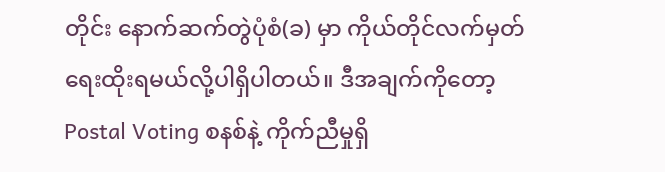တိုင်း နောက်ဆက်တွဲပုံစံ(ခ) မှာ ကိုယ်တိုင်လက်မှတ်ရေးထိုးရမယ်လို့ပါရှိပါတယ်။ ဒီအချက်ကိုတော့ Postal Voting စနစ်နဲ့ ကိုက်ညီမှုရှိ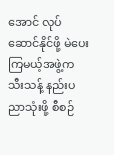အောင် လုပ်ဆောင်နိုင်ဖို့ မဲပေးကြမယ့်အဖွဲ့က သီးသန့် နည်းပညာသုံးဖို့ စီစဉ်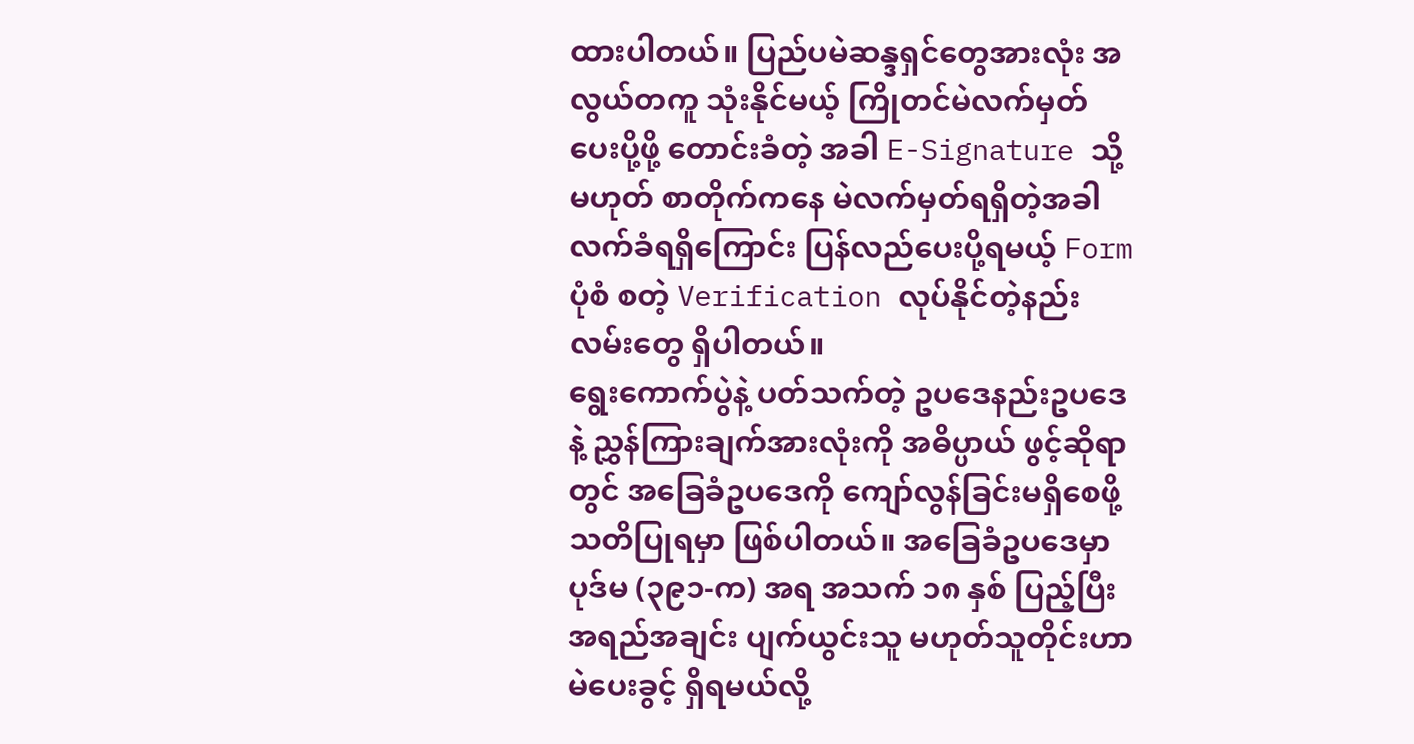ထားပါတယ်။ ပြည်ပမဲဆန္ဒရှင်တွေအားလုံး အလွယ်တကူ သုံးနိုင်မယ့် ကြိုတင်မဲလက်မှတ်ပေးပို့ဖို့ တောင်းခံတဲ့ အခါ E-Signature သို့မဟုတ် စာတိုက်ကနေ မဲလက်မှတ်ရရှိတဲ့အခါ လက်ခံရရှိကြောင်း ပြန်လည်ပေးပို့ရမယ့် Form ပုံစံ စတဲ့ Verification လုပ်နိုင်တဲ့နည်းလမ်းတွေ ရှိပါတယ်။
ရွေးကောက်ပွဲနဲ့ ပတ်သက်တဲ့ ဥပဒေနည်းဥပဒေနဲ့ ညွှန်ကြားချက်အားလုံးကို အဓိပ္ပာယ် ဖွင့်ဆိုရာတွင် အခြေခံဥပဒေကို ကျော်လွန်ခြင်းမရှိစေဖို့ သတိပြုရမှာ ဖြစ်ပါတယ်။ အခြေခံဥပဒေမှာ ပုဒ်မ (၃၉၁-က) အရ အသက် ၁၈ နှစ် ပြည့်ပြီး အရည်အချင်း ပျက်ယွင်းသူ မဟုတ်သူတိုင်းဟာ မဲပေးခွင့် ရှိရမယ်လို့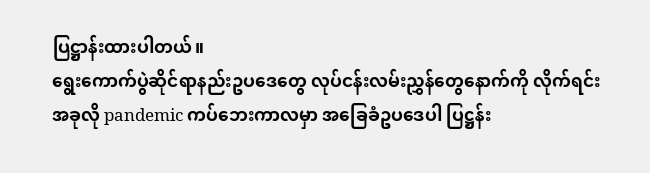ပြဋ္ဌာန်းထားပါတယ်။
ရွေးကောက်ပွဲဆိုင်ရာနည်းဥပဒေတွေ လုပ်ငန်းလမ်းညွှန်တွေနောက်ကို လိုက်ရင်း အခုလို pandemic ကပ်ဘေးကာလမှာ အခြေခံဥပဒေပါ ပြဋ္ဌန်း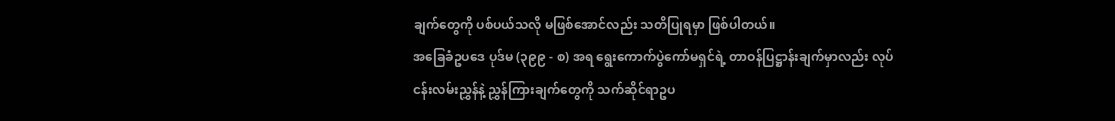ချက်တွေကို ပစ်ပယ်သလို မဖြစ်အောင်လည်း သတိပြုရမှာ ဖြစ်ပါတယ်။
အခြေခံဥပဒေ ပုဒ်မ (၃၉၉ - စ) အရ ရွေးကောက်ပွဲကော်မရှင်ရဲ့ တာဝန်ပြဋ္ဌာန်းချက်မှာလည်း လုပ်ငန်းလမ်းညွှန်နဲ့ ညွှန်ကြားချက်တွေကို သက်ဆိုင်ရာဥပ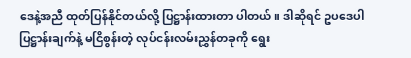ဒေနဲ့အညီ ထုတ်ပြန်နိုင်တယ်လို့ ပြဋ္ဌာန်းထားတာ ပါတယ်။ ဒါဆိုရင် ဥပဒေပါ ပြဋ္ဌာန်းချက်နဲ့ မငြိစွန်းတဲ့ လုပ်ငန်းလမ်းညွှန်တခုကို ရွေး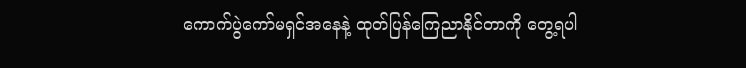ကောက်ပွဲကော်မရှင်အနေနဲ့ ထုတ်ပြန်ကြေညာနိုင်တာကို တွေ့ရပါ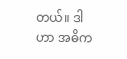တယ်။ ဒါဟာ အဓိက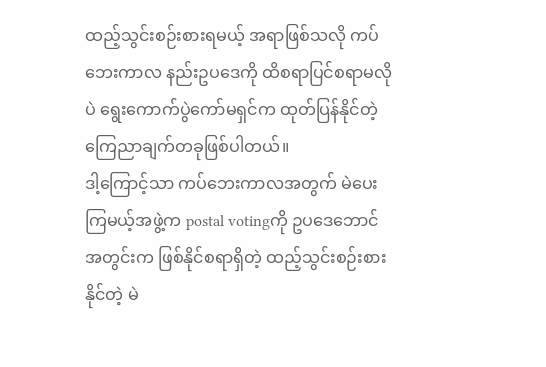ထည့်သွင်းစဉ်းစားရမယ့် အရာဖြစ်သလို ကပ်ဘေးကာလ နည်းဥပဒေကို ထိစရာပြင်စရာမလိုပဲ ရွေးကောက်ပွဲကော်မရှင်က ထုတ်ပြန်နိုင်တဲ့ ကြေညာချက်တခုဖြစ်ပါတယ်။
ဒါ့ကြောင့်သာ ကပ်ဘေးကာလအတွက် မဲပေးကြမယ့်အဖွဲ့က postal votingကို ဥပဒေဘောင်အတွင်းက ဖြစ်နိုင်စရာရှိတဲ့ ထည့်သွင်းစဉ်းစားနိုင်တဲ့ မဲ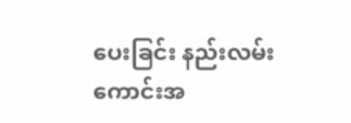ပေးခြင်း နည်းလမ်းကောင်းအ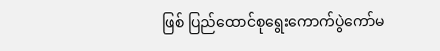ဖြစ် ပြည်ထောင်စုရွေးကောက်ပွဲကော်မ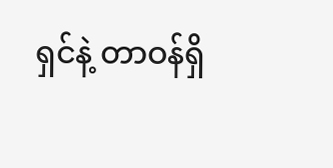ရှင်နဲ့ တာဝန်ရှိ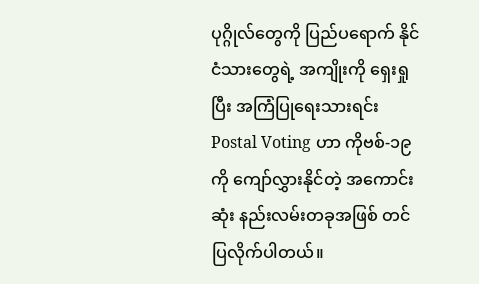ပုဂ္ဂိုလ်တွေကို ပြည်ပရောက် နိုင်ငံသားတွေရဲ့ အကျိုးကို ရှေးရှုပြီး အကြံပြုရေးသားရင်း Postal Voting ဟာ ကိုဗစ်-၁၉ ကို ကျော်လွှားနိုင်တဲ့ အကောင်းဆုံး နည်းလမ်းတခုအဖြစ် တင်ပြလိုက်ပါတယ်။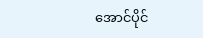အောင်ပိုင်